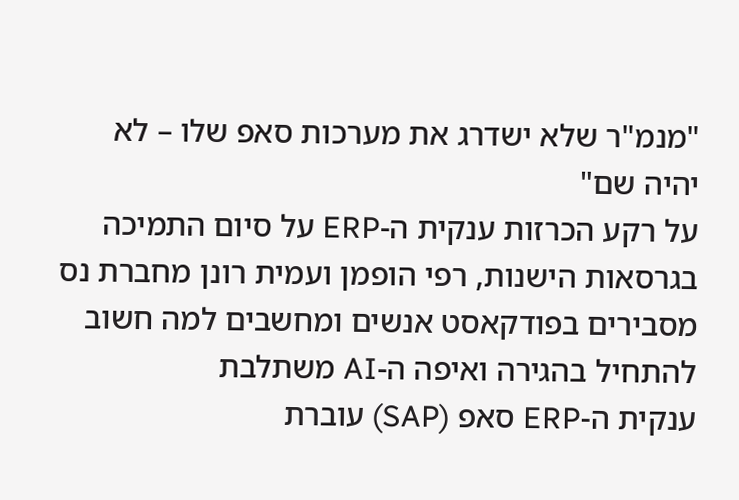"מנמ"ר שלא ישדרג את מערכות סאפ שלו – לא יהיה שם"
על רקע הכרזות ענקית ה-ERP על סיום התמיכה בגרסאות הישנות, רפי הופמן ועמית רונן מחברת נס מסבירים בפודקאסט אנשים ומחשבים למה חשוב להתחיל בהגירה ואיפה ה-AI משתלבת
ענקית ה-ERP סאפ (SAP) עוברת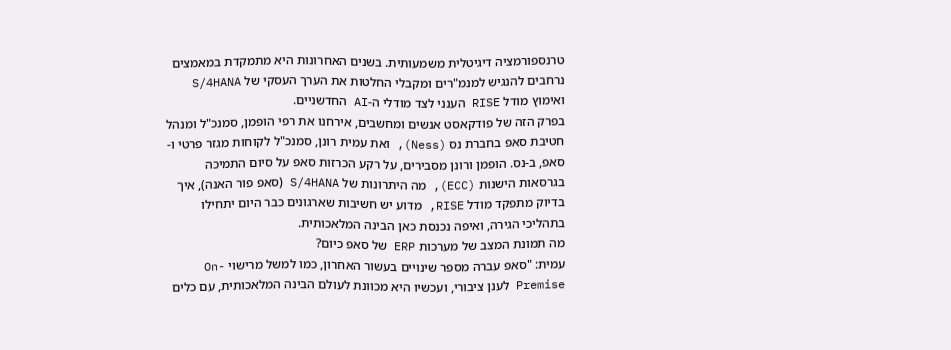טרנספורמציה דיגיטלית משמעותית. בשנים האחרונות היא מתמקדת במאמצים נרחבים להנגיש למנמ"רים ומקבלי החלטות את הערך העסקי של S/4HANA ואימוץ מודל RISE הענני לצד מודלי ה-AI החדשניים.
בפרק הזה של פודקאסט אנשים ומחשבים, אירחנו את רפי הופמן, סמנכ"ל ומנהל חטיבת סאפ בחברת נס (Ness), ואת עמית רונן, סמנכ"ל לקוחות מגזר פרטי ו-סאפ, ב-נס. הופמן ורונן מסבירים, על רקע הכרזות סאפ על סיום התמיכה בגרסאות הישנות (ECC), מה היתרונות של S/4HANA (סאפ פור האנה), איך בדיוק מתפקד מודל RISE, מדוע יש חשיבות שארגונים כבר היום יתחילו בתהליכי הגירה, ואיפה נכנסת כאן הבינה המלאכותית.
מה תמונת המצב של מערכות ERP של סאפ כיום?
עמית: "סאפ עברה מספר שינויים בעשור האחרון, כמו למשל מרישוי On-Premise לענן ציבורי, ועכשיו היא מכוונת לעולם הבינה המלאכותית, עם כלים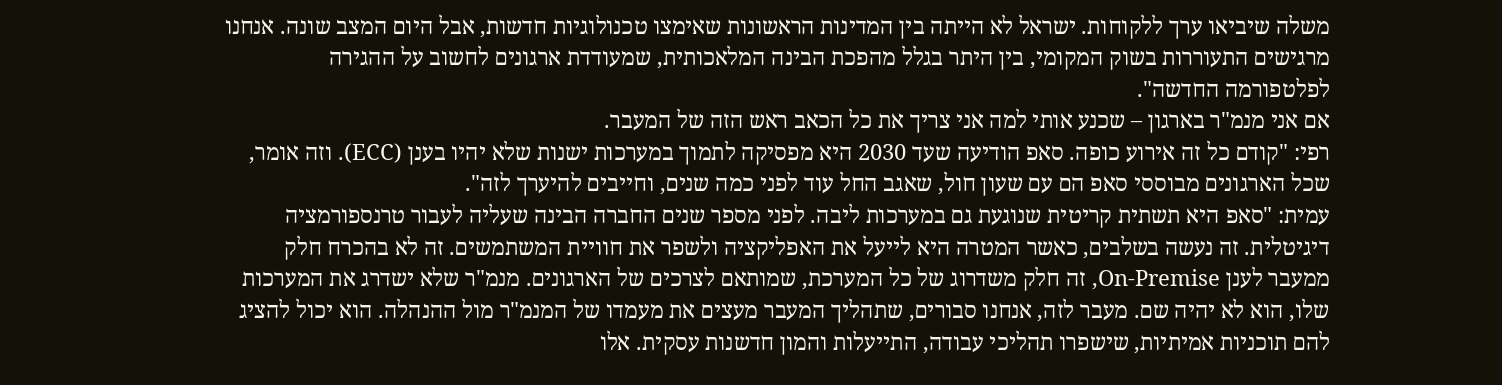משלה שיביאו ערך ללקוחות. ישראל לא הייתה בין המדינות הראשונות שאימצו טכנולוגיות חדשות, אבל היום המצב שונה. אנחנו מרגישים התעוררות בשוק המקומי, בין היתר בגלל מהפכת הבינה המלאכותית, שמעודדת ארגונים לחשוב על ההגירה לפלטפורמה החדשה".
אם אני מנמ"ר בארגון – שכנע אותי למה אני צריך את כל הכאב ראש הזה של המעבר.
רפי: "קודם כל זה אירוע כופה. סאפ הודיעה שעד 2030 היא מפסיקה לתמוך במערכות ישנות שלא יהיו בענן (ECC). וזה אומר, שכל הארגונים מבוססי סאפ הם עם שעון חול, שאגב החל עוד לפני כמה שנים, וחייבים להיערך לזה".
עמית: "סאפ היא תשתית קריטית שנוגעת גם במערכות ליבה. לפני מספר שנים החברה הבינה שעליה לעבור טרנספורמציה דיגיטלית. זה נעשה בשלבים, כאשר המטרה היא לייעל את האפליקציה ולשפר את חוויית המשתמשים. זה לא בהכרח חלק ממעבר לענן On-Premise, זה חלק משדרוג של כל המערכת, שמותאם לצרכים של הארגונים. מנמ"ר שלא ישדרג את המערכות שלו, הוא לא יהיה שם. מעבר לזה, אנחנו סבורים, שתהליך המעבר מעצים את מעמדו של המנמ"ר מול ההנהלה. הוא יכול להציג להם תוכניות אמיתיות, שישפרו תהליכי עבודה, התייעלות והמון חדשנות עסקית. אלו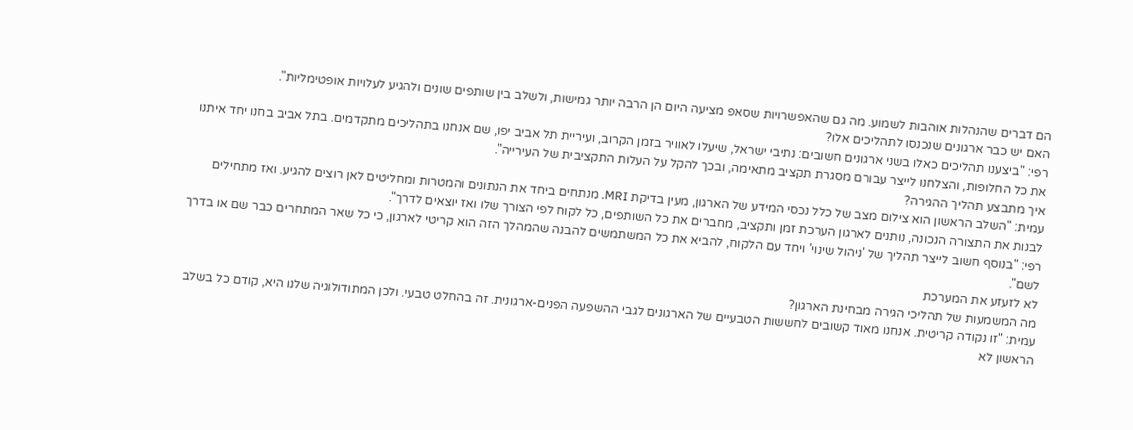הם דברים שהנהלות אוהבות לשמוע. מה גם שהאפשרויות שסאפ מציעה היום הן הרבה יותר גמישות, ולשלב בין שותפים שונים ולהגיע לעלויות אופטימליות".
האם יש כבר ארגונים שנכנסו לתהליכים אלו?
רפי: "ביצענו תהליכים כאלו בשני ארגונים חשובים: נתיבי ישראל, שיעלו לאוויר בזמן הקרוב, ועיריית תל אביב יפו, שם אנחנו בתהליכים מתקדמים. בתל אביב בחנו יחד איתנו את כל החלופות, והצלחנו לייצר עבורם מסגרת תקציב מתאימה, ובכך להקל על העלות התקציבית של העירייה".
איך מתבצע תהליך ההגירה?
עמית: "השלב הראשון הוא צילום מצב של כלל נכסי המידע של הארגון, מעין בדיקת MRI. מנתחים ביחד את הנתונים והמטרות ומחליטים לאן רוצים להגיע. ואז מתחילים לבנות את התצורה הנכונה, נותנים לארגון הערכת זמן ותקציב, מחברים את כל השותפים, כל לקוח לפי הצורך שלו ואז יוצאים לדרך".
רפי: "בנוסף חשוב לייצר תהליך של 'ניהול שינוי' ויחד עם הלקוח, להביא את כל המשתמשים להבנה שהמהלך הזה הוא קריטי לארגון, כי כל שאר המתחרים כבר שם או בדרך לשם".
לא לזעזע את המערכת
מה המשמעות של תהליכי הגירה מבחינת הארגון?
עמית: "זו נקודה קריטית. אנחנו מאוד קשובים לחששות הטבעיים של הארגונים לגבי ההשפעה הפנים-ארגונית. זה בהחלט טבעי. ולכן המתודולוגיה שלנו היא, קודם כל בשלב הראשון לא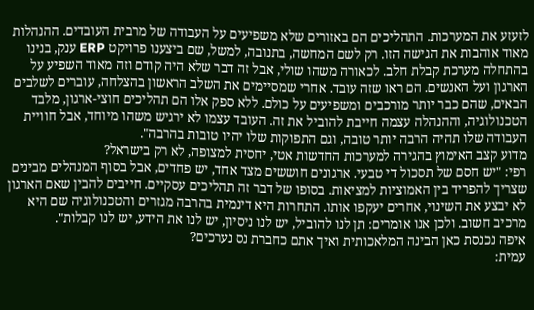לזעזע את המערכות. התהליכים הם באזורים שלא משפיעים על העבודה של מרבית העובדים. ההנהלות מאוד אוהבות את הגישה הזו. רק לשם המחשה, בתנובה, למשל, שם ביצענו פרויקט ERP ענק, בנינו בהתחלה מערכת קבלת חלב. לכאורה משהו שולי, אבל זה דבר שלא היה קודם וזה מאוד השפיע על הארגון ועל האנשים. הם ראו שזה עובד. אחרי שמסיימים את השלב הראשון בהצלחה, עוברים לשלבים הבאים, שהם כבר יותר מורכבים ומשפיעים על כולם. ללא ספק אלו הם תהליכים חוצי-ארגון, מלבד הטכנולוגיה, וההנהלה עצמה חייבת להוביל את זה. העובד עצמו לא ירגיש משהו מיוחד, אבל חוויית העבודה שלו תהיה הרבה יותר טובה, וגם התפוקות שלו יהיו טובות בהרבה".
מדוע קצב האימוץ בהגירה למערכות החדשות אטי, יחסית למצופה, לא רק בישראל?
רפי: "יש חסם של תסכול די טבעי. ארגונים חוששים מצד אחד, יש פחדים, אבל בסוף המנהלים מבינים שצריך להפריד בין האמוציות למציאות. בסופו של דבר זה תהליכים עסקיים. חייבים להבין שאם הארגון לא יבצע את השינוי, אחרים יעקפו אותו. התחרות היא דינמית בהרבה מגזרים והטכנולוגיה שם היא מרכיב חשוב. ולכן אנו אומרים: תן לנו להוביל, יש לנו ניסיון, יש לנו את הידע, יש לנו קבלות".
איפה נכנסת כאן הבינה המלאכותית ואיך אתם כחברת נס נערכים?
עמית: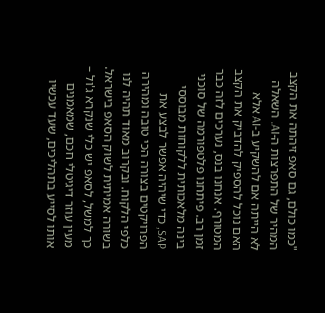"כמו כולם, גם סאפ זיהתה את הקצב המהיר של התפרצות ה-AI. השאלה לא הייתה אם להשקיע ב-AI אלא האם נוכל להספיק להדביק את הקצב המטורף. אנחנו בנס, נערכים לזה כבר זמן רב. פיתחנו פלטפורמה של סוכני בינה מלאכותית ללקוחות מבוססי SAP, כדי שיהיה אפשר לבצע את הפרויקטים בצורה הכי טובה ומהירה כלפי הלקוח. ובקרוב מאוד תהיה לנו בשורה אמיתית לשוק הסאפ בישראל. כך למשל, לסאפ יש כלי שנקרא ג'ול – מעין עוזר דיגיטלי חכם, שמאמנים אותו לסייע בתהליכים, שעד עכשיו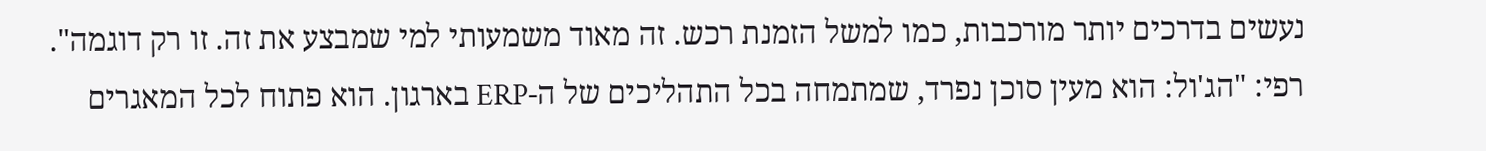נעשים בדרכים יותר מורכבות, כמו למשל הזמנת רכש. זה מאוד משמעותי למי שמבצע את זה. זו רק דוגמה".
רפי: "הג'ול: הוא מעין סוכן נפרד, שמתמחה בכל התהליכים של ה-ERP בארגון. הוא פתוח לכל המאגרים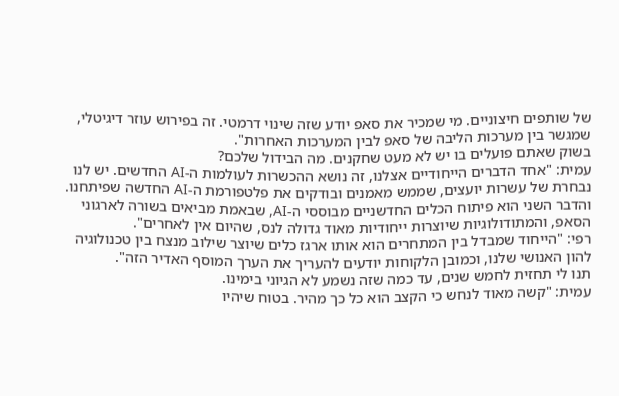של שותפים חיצוניים. מי שמכיר את סאפ יודע שזה שינוי דרמטי. זה בפירוש עוזר דיגיטלי, שמגשר בין מערכות הליבה של סאפ לבין המערכות האחרות".
בשוק שאתם פועלים בו יש לא מעט שחקנים. מה הבידול שלכם?
עמית: "אחד הדברים הייחודיים אצלנו, זה נושא ההכשרות לעולמות ה-AI החדשים. יש לנו נבחרת של עשרות יועצים, שממש מאמנים ובודקים את פלטפורמת ה-AI החדשה שפיתחנו. והדבר השני הוא פיתוח הכלים החדשניים מבוססי ה-AI, שבאמת מביאים בשורה לארגוני הסאפ, והמתודולוגיות שיוצרות ייחודיות מאוד גדולה לנס, שהיום אין לאחרים".
רפי: "הייחוד שמבדל בין המתחרים הוא אותו ארגז כלים שיוצר שילוב מנצח בין טכנולוגיה להון האנושי שלנו, וכמובן הלקוחות יודעים להעריך את הערך המוסף האדיר הזה".
תנו לי תחזית לחמש שנים, עד כמה שזה נשמע לא הגיוני בימינו.
עמית: "קשה מאוד לנחש כי הקצב הוא כל כך מהיר. בטוח שיהיו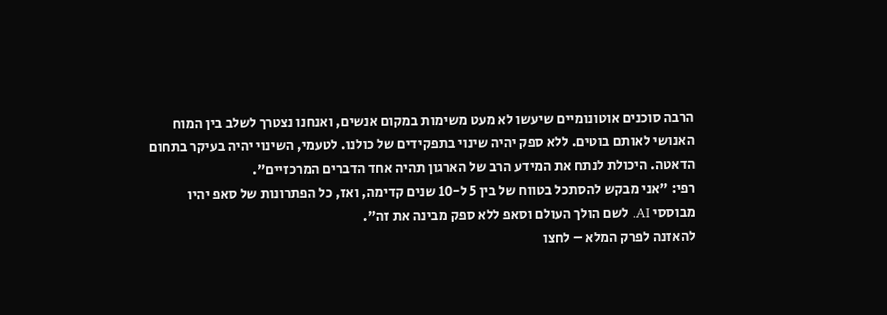הרבה סוכנים אוטונומיים שיעשו לא מעט משימות במקום אנשים, ואנחנו נצטרך לשלב בין המוח האנושי לאותם בוטים. ללא ספק יהיה שינוי בתפקידים של כולנו. לטעמי, השינוי יהיה בעיקר בתחום הדאטה. היכולת לנתח את המידע הרב של הארגון תהיה אחד הדברים המרכזיים".
רפי: "אני מבקש להסתכל בטווח של בין 5 ל-10 שנים קדימה, ואז, כל הפתרונות של סאפ יהיו מבוססי AI. לשם הולך העולם וסאפ ללא ספק מבינה את זה".
להאזנה לפרק המלא – לחצו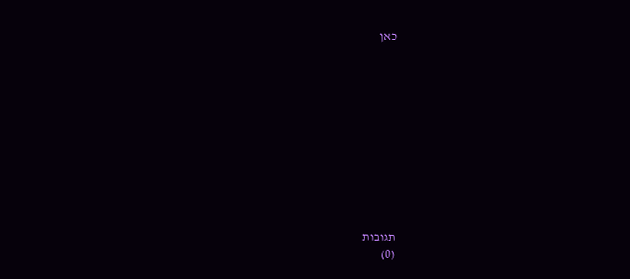כאן











תגובות
(0)